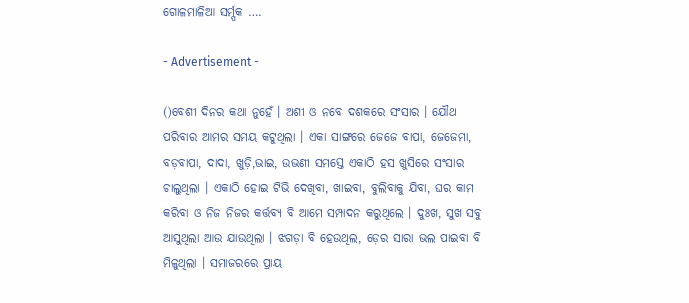ଗୋଳମାଳିଆ ସର୍ମ୍ପକ ….

- Advertisement -

()ବେଶୀ ଦିନର କଥା ନୁହେଁ । ଅଶୀ ଓ ନବେ ଦଶକରେ ସଂସାର । ଯୌଥ ପରିବାର ଆମର ସମୟ କଟୁଥିଲା । ଏକା ସାଙ୍ଗରେ ଜେଜେ ବାପା, ଜେଜେମା, ବଡ଼ବାପା, ଦାଦା, ଖୁଡ଼ି,ଭାଇ, ଉଭଣୀ ସମସ୍ତେ ଏକାଠି ହସ ଖୁସିରେ ସଂସାର ଚାଲୁଥିଲା । ଏକାଠି ହୋଇ ଟିଭି ଦେଖିବା, ଖାଇବା, ବୁଲିବାକୁ ଯିବା, ଘର କାମ କରିବା ଓ ନିଜ ନିଜର କର୍ତ୍ତବ୍ୟ ବି ଆମେ ସମ୍ପାଦନ କରୁଥିଲେ । ଦୁଃଖ, ସୁଖ ସବୁ ଆସୁଥିଲା ଆଉ ଯାଉଥିଲା । ଝଗଡ଼ା ବି ହେଉଥିଲ, ଡ଼େର ସାରା ଭଲ ପାଇବା ବି ମିଳୁଥିଲା । ସମାଜରରେ ପ୍ରାୟ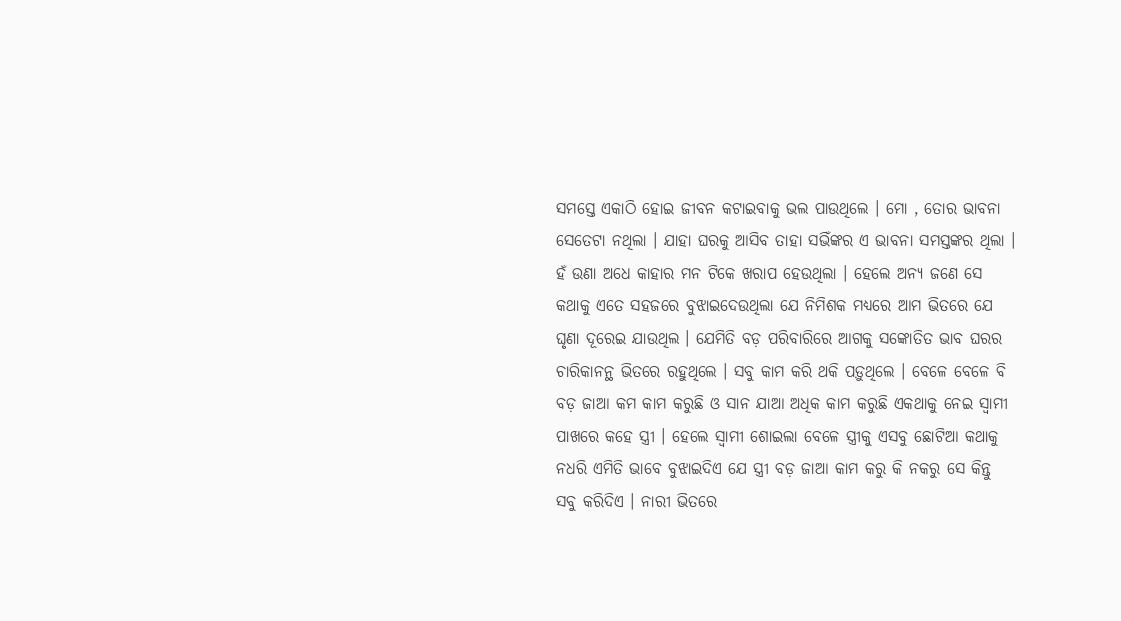ସମସ୍ତେ ଏକାଠି ହୋଇ ଜୀବନ କଟାଇବାକୁ ଭଲ ପାଉଥିଲେ । ମୋ , ତୋର ଭାବନା ସେତେଟା ନଥିଲା । ଯାହା ଘରକୁ ଆସିବ ତାହା ସଭିଁଙ୍କର ଏ ଭାବନା ସମସ୍ତଙ୍କର ଥିଲା । ହଁ ଉଣା ଅଧେ କାହାର ମନ ଟିକେ ଖରାପ ହେଉଥିଲା । ହେଲେ ଅନ୍ୟ ଜଣେ ସେ କଥାକୁ ଏତେ ସହଜରେ ବୁଝାଇଦେଉଥିଲା ଯେ ନିମିଶକ ମଧ୍ୟରେ ଆମ ଭିତରେ ଯେ ଘୃଣା ଦୂରେଇ ଯାଉଥିଲ । ଯେମିତି ବଡ଼ ପରିବାରିରେ ଆଗକୁ ସଙ୍କୋତିତ ଭାବ ଘରର ଚାରିକାନନ୍ଥ ଭିତରେ ରହୁଥିଲେ । ସବୁ କାମ କରି ଥକି ପଡ଼ୁଥିଲେ । ବେଳେ ବେଳେ ବି ବଡ଼ ଜାଆ କମ କାମ କରୁଛି ଓ ସାନ ଯାଆ ଅଧିକ କାମ କରୁଛି ଏକଥାକୁ ନେଇ ସ୍ୱାମୀ ପାଖରେ କହେ ସ୍ତ୍ରୀ । ହେଲେ ସ୍ୱାମୀ ଶୋଇଲା ବେଳେ ସ୍ତ୍ରୀକୁ ଏସବୁ ଛୋଟିଆ କଥାକୁ ନଧରି ଏମିତି ଭାବେ ବୁଝାଇଦିଏ ଯେ ସ୍ତ୍ରୀ ବଡ଼ ଜାଆ କାମ କରୁ କି ନକରୁ ସେ କିନ୍ତୁ ସବୁ କରିଦିଏ । ନାରୀ ଭିତରେ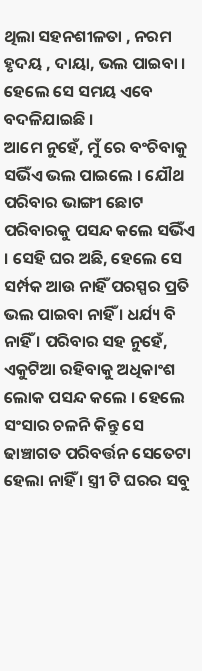ଥିଲା ସହନଶୀଳତା , ନରମ ହୃଦୟ , ଦାୟା, ଭଲ ପାଇବା । ହେଲେ ସେ ସମୟ ଏବେ ବଦଳିଯାଇଛି ।
ଆମେ ନୁହେଁ, ମୁଁ ରେ ବଂଚିବାକୁ ସଭିଁଏ ଭଲ ପାଇଲେ । ଯୌଥ ପରିବାର ଭାଙ୍ଗୀ ଛୋଟ ପରିବାରକୁ ପସନ୍ଦ କଲେ ସଭିଁଏ । ସେହି ଘର ଅଛି, ହେଲେ ସେ ସର୍ମ୍ପକ ଆଉ ନାହିଁ ପରସ୍ପର ପ୍ରତି ଭଲ ପାଇବା ନାହିଁ । ଧର୍ଯ୍ୟ ବି ନାହିଁ । ପରିବାର ସହ ନୁହେଁ, ଏକୁଟିଆ ରହିବାକୁ ଅଧିକାଂଶ ଲୋକ ପସନ୍ଦ କଲେ । ହେଲେ ସଂସାର ଚଳନି କିନ୍ତୁ ସେ ଢାଞ୍ଚାଗତ ପରିବର୍ତ୍ତନ ସେତେଟା ହେଲା ନାହିଁ । ସ୍ତ୍ରୀ ଟି ଘରର ସବୁ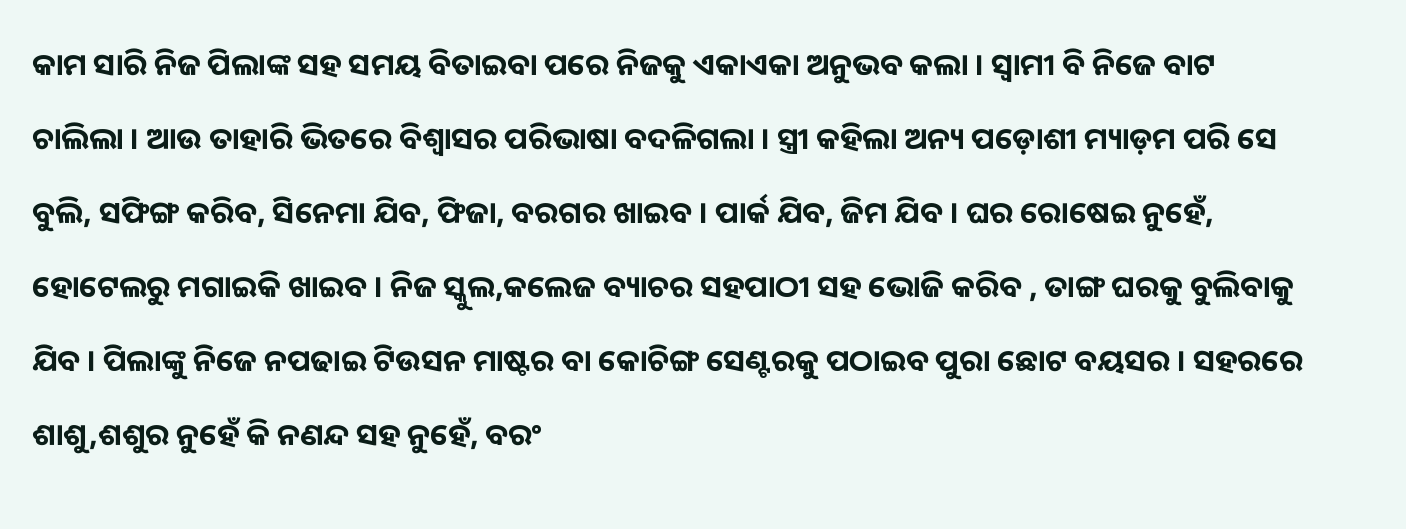କାମ ସାରି ନିଜ ପିଲାଙ୍କ ସହ ସମୟ ବିତାଇବା ପରେ ନିଜକୁ ଏକାଏକା ଅନୁଭବ କଲା । ସ୍ୱାମୀ ବି ନିଜେ ବାଟ ଚାଲିଲା । ଆଉ ତାହାରି ଭିତରେ ବିଶ୍ୱାସର ପରିଭାଷା ବଦଳିଗଲା । ସ୍ତ୍ରୀ କହିଲା ଅନ୍ୟ ପଡ଼ୋଶୀ ମ୍ୟାଡ଼ମ ପରି ସେ ବୁଲି, ସଫିଙ୍ଗ କରିବ, ସିନେମା ଯିବ, ଫିଜା, ବରଗର ଖାଇବ । ପାର୍କ ଯିବ, ଜିମ ଯିବ । ଘର ରୋଷେଇ ନୁହେଁ, ହୋଟେଲରୁ ମଗାଇକି ଖାଇବ । ନିଜ ସ୍କୁଲ,କଲେଜ ବ୍ୟାଚର ସହପାଠୀ ସହ ଭୋଜି କରିବ , ତାଙ୍ଗ ଘରକୁ ବୁଲିବାକୁ ଯିବ । ପିଲାଙ୍କୁ ନିଜେ ନପଢାଇ ଟିଉସନ ମାଷ୍ଟର ବା କୋଚିଙ୍ଗ ସେଣ୍ଟରକୁ ପଠାଇବ ପୁରା ଛୋଟ ବୟସର । ସହରରେ ଶାଶୁ,ଶଶୁର ନୁହେଁ କି ନଣନ୍ଦ ସହ ନୁହେଁ, ବରଂ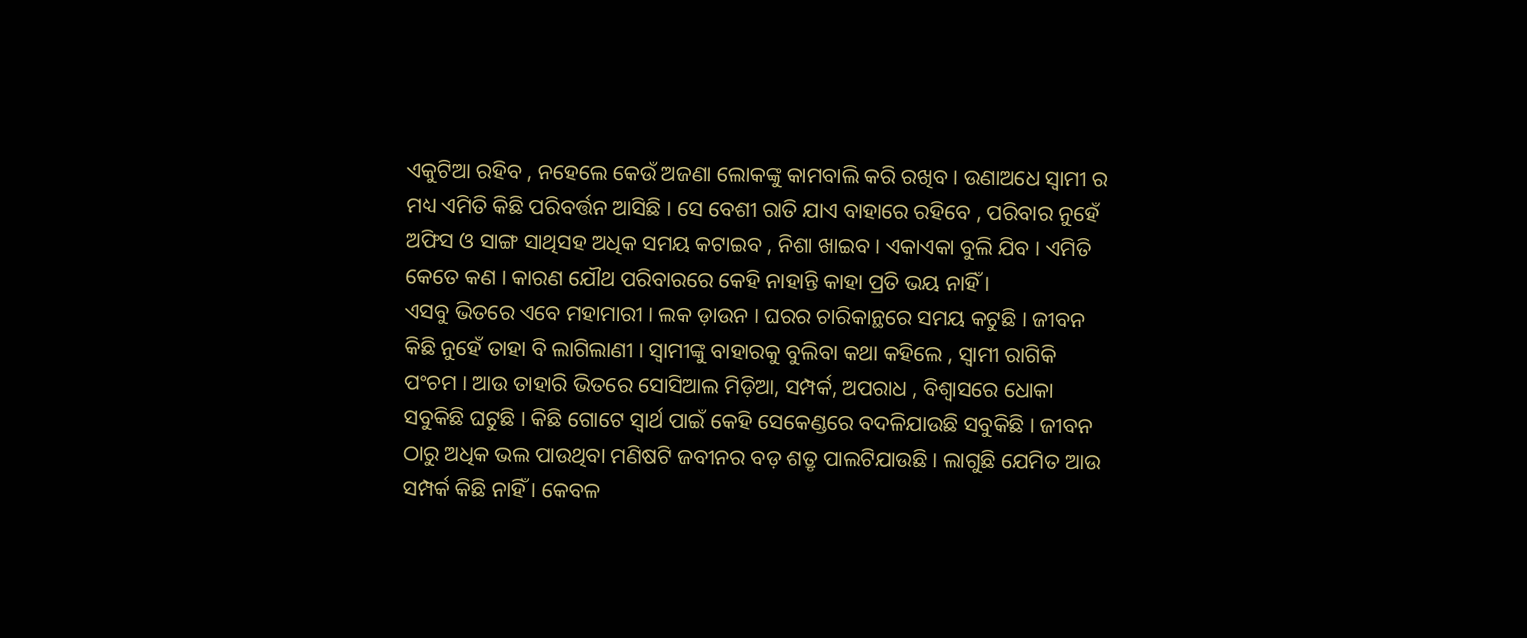ଏକୁଟିଆ ରହିବ , ନହେଲେ କେଉଁ ଅଜଣା ଲୋକଙ୍କୁ କାମବାଲି କରି ରଖିବ । ଉଣାଅଧେ ସ୍ୱାମୀ ର ମଧ୍ୟ ଏମିତି କିଛି ପରିବର୍ତ୍ତନ ଆସିଛି । ସେ ବେଶୀ ରାତି ଯାଏ ବାହାରେ ରହିବେ , ପରିବାର ନୁହେଁ ଅଫିସ ଓ ସାଙ୍ଗ ସାଥିସହ ଅଧିକ ସମୟ କଟାଇବ , ନିଶା ଖାଇବ । ଏକାଏକା ବୁଲି ଯିବ । ଏମିତି କେତେ କଣ । କାରଣ ଯୌଥ ପରିବାରରେ କେହି ନାହାନ୍ତି କାହା ପ୍ରତି ଭୟ ନାହିଁ ।
ଏସବୁ ଭିତରେ ଏବେ ମହାମାରୀ । ଲକ ଡ଼ାଉନ । ଘରର ଚାରିକାନ୍ଥରେ ସମୟ କଟୁଛି । ଜୀବନ କିଛି ନୁହେଁ ତାହା ବି ଲାଗିଲାଣୀ । ସ୍ୱାମୀଙ୍କୁ ବାହାରକୁ ବୁଲିବା କଥା କହିଲେ , ସ୍ୱାମୀ ରାଗିକି ପଂଚମ । ଆଉ ତାହାରି ଭିତରେ ସୋସିଆଲ ମିଡ଼ିଆ, ସମ୍ପର୍କ, ଅପରାଧ , ବିଶ୍ୱାସରେ ଧୋକା ସବୁକିଛି ଘଟୁଛି । କିଛି ଗୋଟେ ସ୍ୱାର୍ଥ ପାଇଁ କେହି ସେକେଣ୍ଡରେ ବଦଳିଯାଉଛି ସବୁକିଛି । ଜୀବନ ଠାରୁ ଅଧିକ ଭଲ ପାଉଥିବା ମଣିଷଟି ଜବୀନର ବଡ଼ ଶତ୍ରୃ ପାଲଟିଯାଉଛି । ଲାଗୁଛି ଯେମିତ ଆଉ ସମ୍ପର୍କ କିଛି ନାହିଁ । କେବଳ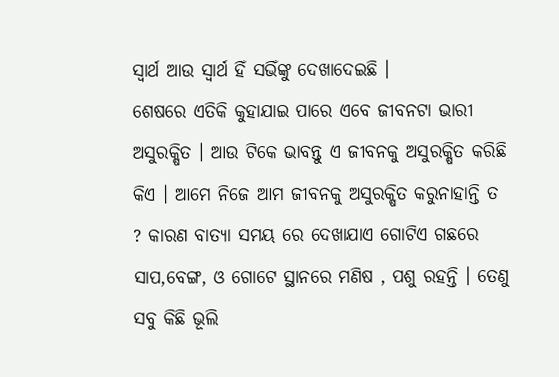ସ୍ୱାର୍ଥ ଆଉ ସ୍ୱାର୍ଥ ହିଁ ସଭିଁଙ୍କୁ ଦେଖାଦେଇଛି ।
ଶେଷରେ ଏତିକି କୁହାଯାଇ ପାରେ ଏବେ ଜୀବନଟା ଭାରୀ ଅସୁରକ୍ଷିତ । ଆଉ ଟିକେ ଭାବନ୍ତୁ ଏ ଜୀବନକୁ ଅସୁରକ୍ଷିତ କରିଛି କିଏ । ଆମେ ନିଜେ ଆମ ଜୀବନକୁ ଅସୁରକ୍ଷିତ କରୁନାହାନ୍ତି ତ ? କାରଣ ବାତ୍ୟା ସମୟ ରେ ଦେଖାଯାଏ ଗୋଟିଏ ଗଛରେ ସାପ,ବେଙ୍ଗ, ଓ ଗୋଟେ ସ୍ଥାନରେ ମଣିଷ , ପଶୁ ରହନ୍ତି । ତେଣୁ ସବୁ କିଛି ଭୂଲି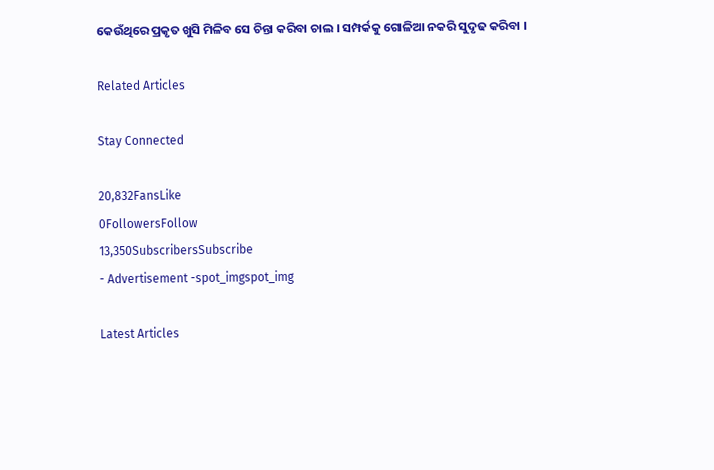କେଉଁଥିରେ ପ୍ରକୃତ ଖୁସି ମିଳିବ ସେ ଚିନ୍ତା କରିବା ଚାଲ । ସମ୍ପର୍କକୁ ଗୋଳିଆ ନକରି ସୁଦୃଢ କରିବା ।

Related Articles

Stay Connected

20,832FansLike
0FollowersFollow
13,350SubscribersSubscribe
- Advertisement -spot_imgspot_img

Latest Articles